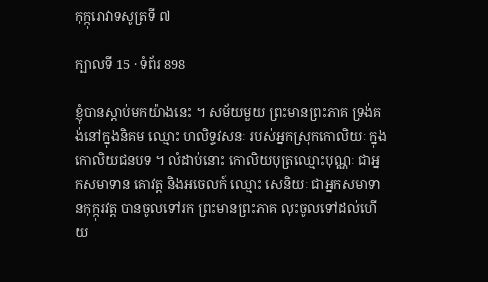កុក្កុរោវាទសូត្រទី ៧

ក្បាលទី 15 · ទំព័រ 898

ខ្ញុំបានស្តាប់មកយ៉ាងនេះ ។ សម័យមួយ ព្រះមានព្រះភាគ ទ្រង់គង់នៅក្នុងនិគម ឈ្មោះ ហលិទ្ទវសនៈ របស់អ្នកស្រុកកោលិយៈ ក្នុង កោលិយជនបទ ។ លំដាប់នោះ កោលិយបុត្រឈ្មោះបុណ្ណៈ ជាអ្នកសមាទាន គោវត្ត និងអចេលក៍ ឈ្មោះ សេនិយៈ ជាអ្នកសមាទានកុក្កុរវត្ត បានចូលទៅរក ព្រះមានព្រះភាគ លុះចូលទៅដល់ហើយ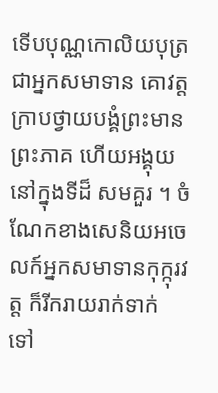ទើបបុណ្ណកោលិយបុត្រ ជាអ្នកសមាទាន គោវត្ត ក្រាបថ្វាយបង្គំព្រះមានព្រះភាគ ហើយអង្គុយនៅក្នុងទីដ៏ សមគួរ ។ ចំណែកខាងសេនិយអចេលក៍អ្នកសមាទានកុក្កុរវត្ត ក៏រីករាយរាក់ទាក់ ទៅ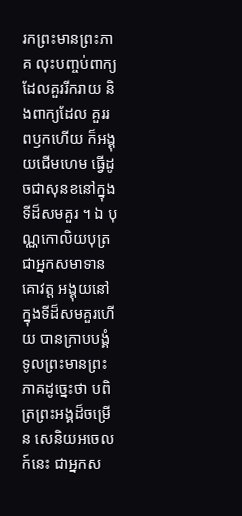រកព្រះមានព្រះភាគ លុះបញ្ចប់ពាក្យដែលគួររីករាយ និងពាក្យដែល គួររពឫកហើយ ក៏អង្គុយជើមហេម ធ្វើដូចជាសុនខនៅក្នុងទីដ៏សមគួរ ។ ឯ បុណ្ណកោលិយបុត្រ ជាអ្នកសមាទានគោវត្ត អង្គុយនៅក្នុងទីដ៏សមគួរហើយ បានក្រាបបង្គំទូលព្រះមានព្រះភាគដូច្នេះថា បពិត្រព្រះអង្គដ៏ចម្រើន សេនិយអចេលក៍នេះ ជាអ្នកស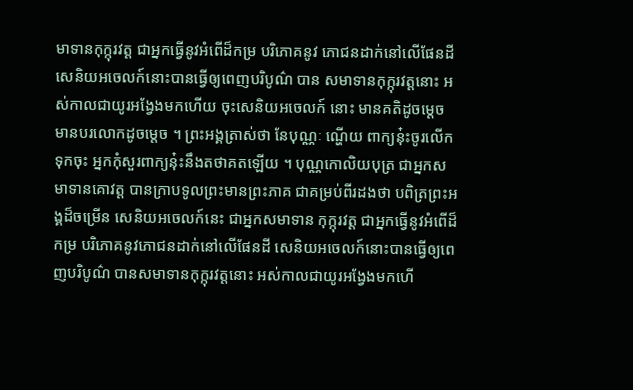មាទានកុក្កុរវត្ត ជាអ្នកធ្វើនូវអំពើដ៏កម្រ បរិភោគនូវ ភោជនដាក់នៅលើផែនដី សេនិយអចេលក៍នោះបានធ្វើឲ្យពេញបរិបូណ៌ បាន សមាទានកុក្កុរវត្តនោះ អស់កាលជាយូរអង្វែងមកហើយ ចុះសេនិយអចេលក៍ នោះ មានគតិដូចម្តេច មានបរលោកដូចម្តេច ។ ព្រះអង្គត្រាស់ថា នែបុណ្ណៈ ណ្ហើយ ពាក្យន៎ុះចូរលើកទុកចុះ អ្នកកុំសួរពាក្យនុ៎ះនឹងតថាគតឡើយ ។ បុណ្ណកោលិយបុត្រ ជាអ្នកសមាទានគោវត្ត បានក្រាបទូលព្រះមានព្រះភាគ ជាគម្រប់ពីរដងថា បពិត្រព្រះអង្គដ៏ចម្រើន សេនិយអចេលក៍នេះ ជាអ្នកសមាទាន កុក្កុរវត្ត ជាអ្នកធ្វើនូវអំពើដ៏កម្រ បរិភោគនូវភោជនដាក់នៅលើផែនដី សេនិយអចេលក៍នោះបានធ្វើឲ្យពេញបរិបូណ៌ បានសមាទានកុក្កុរវត្តនោះ អស់កាលជាយូរអង្វែងមកហើ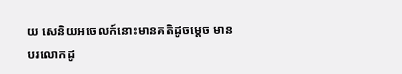យ សេនិយអចេលក៍នោះមានគតិដូចម្តេច មាន បរលោកដូ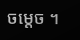ចម្តេច ។